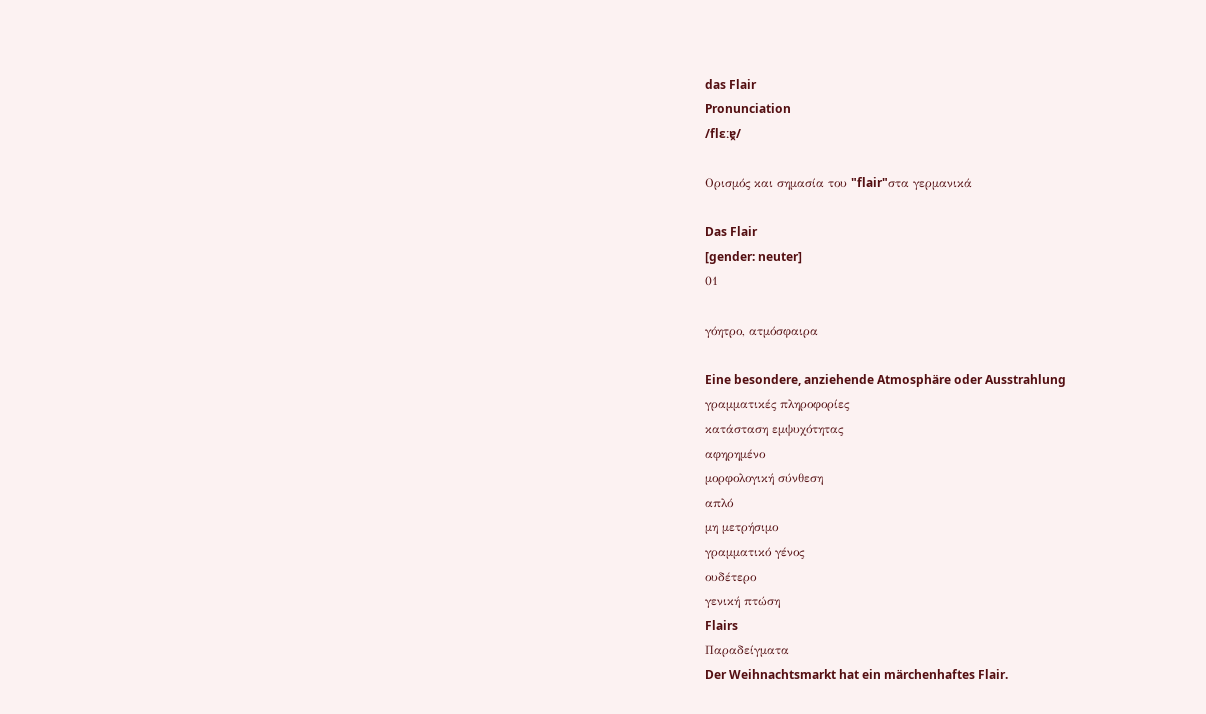das Flair
Pronunciation
/flɛːɐ̯/

Ορισμός και σημασία του "flair"στα γερμανικά

Das Flair
[gender: neuter]
01

γόητρο, ατμόσφαιρα

Eine besondere, anziehende Atmosphäre oder Ausstrahlung
γραμματικές πληροφορίες
κατάσταση εμψυχότητας
αφηρημένο
μορφολογική σύνθεση
απλό
μη μετρήσιμο
γραμματικό γένος
ουδέτερο
γενική πτώση
Flairs
Παραδείγματα
Der Weihnachtsmarkt hat ein märchenhaftes Flair.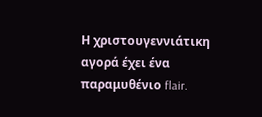Η χριστουγεννιάτικη αγορά έχει ένα παραμυθένιο flair.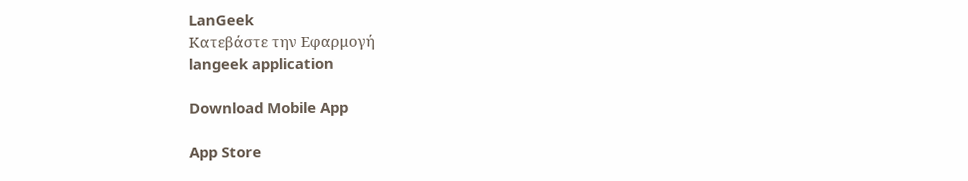LanGeek
Κατεβάστε την Εφαρμογή
langeek application

Download Mobile App

App Store